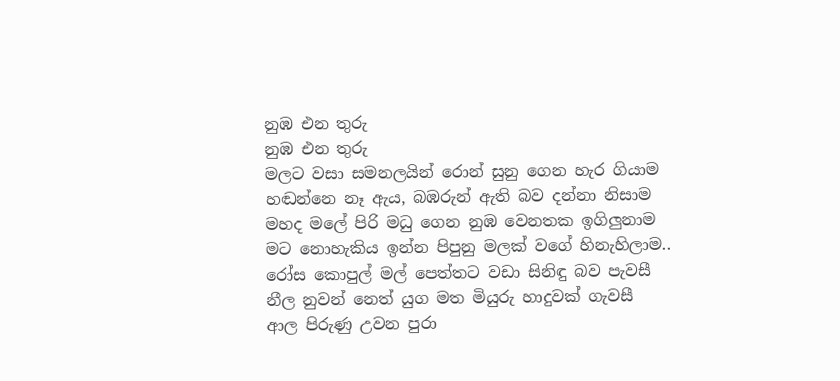නුඹ එන තුරු
නුඹ එන තුරු
මලට වසා සමනලයින් රොන් සුනු ගෙන හැර ගියාම
හඬන්නෙ නෑ ඇය, බඹරුන් ඇති බව දන්නා නිසාම
මහද මලේ පිරි මධු ගෙන නුඹ වෙනතක ඉගිලුනාම
මට නොහැකිය ඉන්න පිපුනු මලක් වගේ හිනැහිලාම..
රෝස කොපුල් මල් පෙත්තට වඩා සිනිඳු බව පැවසී
නීල නුවන් නෙත් යුග මත මියුරු හාදුවක් ගැවසී
ආල පිරුණු උවන පුරා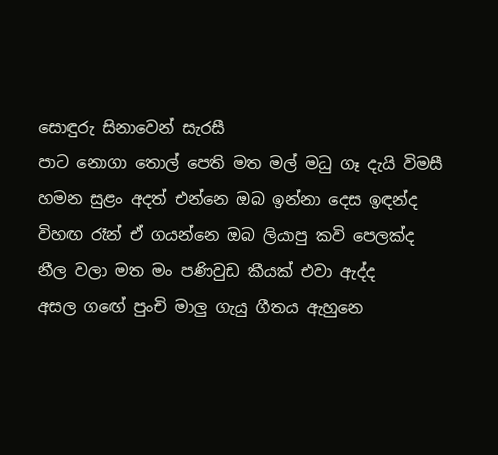සොඳුරු සිනාවෙන් සැරසී
පාට නොගා තොල් පෙති මත මල් මධු ගෑ දැයි විමසී
හමන සුළං අදත් එන්නෙ ඔබ ඉන්නා දෙස ඉඳන්ද
විහඟ රෑන් ඒ ගයන්නෙ ඔබ ලියාපු කවි පෙලක්ද
නීල වලා මත මං පණිවුඩ කීයක් එවා ඇද්ද
අසල ගඟේ පුංචි මාලු ගැයු ගීතය ඇහුනෙ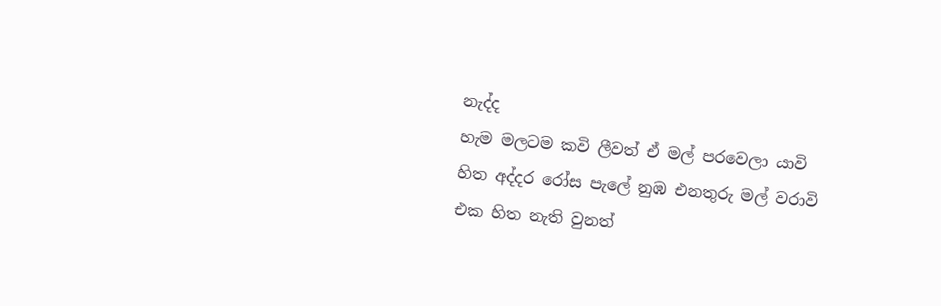නැද්ද
හැම මලටම කවි ලීවත් ඒ මල් පරවෙලා යාවි
හිත අද්දර රෝස පැලේ නුඹ එනතුරු මල් වරාවි
එක හිත නැති වුනත්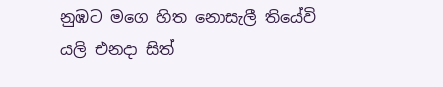නුඹට මගෙ හිත නොසැලී තියේවි
යලි එනදා සිත්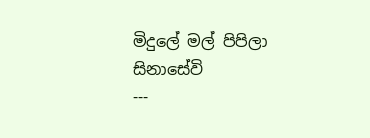මිදුලේ මල් පිපිලා සිනාසේවි
---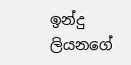ඉන්දු ලියනගේ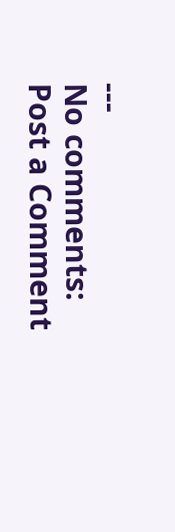---
No comments:
Post a Comment